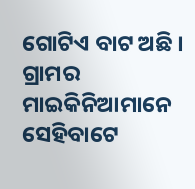ଗୋଟିଏ ବାଟ ଅଛି । ଗ୍ରାମର ମାଇକିନିଆମାନେ ସେହିବାଟେ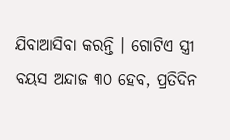ଯିବାଆସିବା କରନ୍ତି । ଗୋଟିଏ ସ୍ତ୍ରୀ ବୟସ ଅନ୍ଦାଜ ୩୦ ହେବ, ପ୍ରତିଦିନ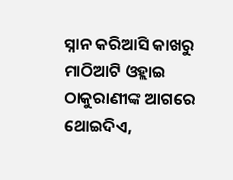ସ୍ନାନ କରିଆସି କାଖରୁ ମାଠିଆଟି ଓହ୍ଲାଇ ଠାକୁରାଣୀଙ୍କ ଆଗରେ ଥୋଇଦିଏ,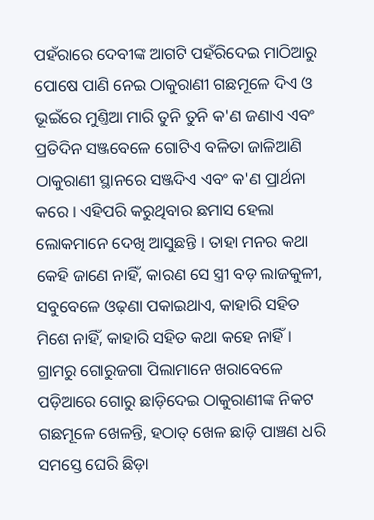ପହଁରାରେ ଦେବୀଙ୍କ ଆଗଟି ପହଁରିଦେଇ ମାଠିଆରୁ ପୋଷେ ପାଣି ନେଇ ଠାକୁରାଣୀ ଗଛମୂଳେ ଦିଏ ଓ ଭୂଇଁରେ ମୁଣ୍ତିଆ ମାରି ତୁନି ତୁନି କ'ଣ ଜଣାଏ ଏବଂ ପ୍ରତିଦିନ ସଞ୍ଜବେଳେ ଗୋଟିଏ ବଳିତା ଜାଳିଆଣି ଠାକୁରାଣୀ ସ୍ଥାନରେ ସଞ୍ଜଦିଏ ଏବଂ କ'ଣ ପ୍ରାର୍ଥନା କରେ । ଏହିପରି କରୁଥିବାର ଛମାସ ହେଲା ଲୋକମାନେ ଦେଖି ଆସୁଛନ୍ତି । ତାହା ମନର କଥା କେହି ଜାଣେ ନାହିଁ, କାରଣ ସେ ସ୍ତ୍ରୀ ବଡ଼ ଲାଜକୁଳୀ, ସବୁବେଳେ ଓଢ଼ଣା ପକାଇଥାଏ, କାହାରି ସହିତ ମିଶେ ନାହିଁ, କାହାରି ସହିତ କଥା କହେ ନାହିଁ ।
ଗ୍ରାମରୁ ଗୋରୁଜଗା ପିଲାମାନେ ଖରାବେଳେ ପଡ଼ିଆରେ ଗୋରୁ ଛାଡ଼ିଦେଇ ଠାକୁରାଣୀଙ୍କ ନିକଟ ଗଛମୂଳେ ଖେଳନ୍ତି, ହଠାତ୍ ଖେଳ ଛାଡ଼ି ପାଞ୍ଚଣ ଧରି ସମସ୍ତେ ଘେରି ଛିଡ଼ା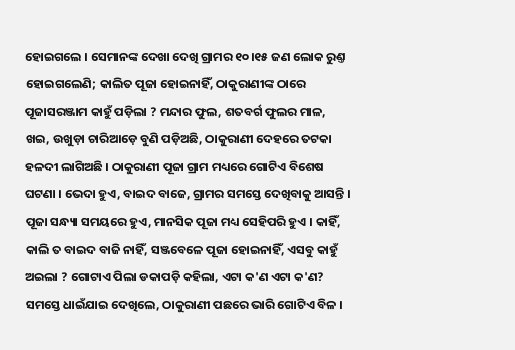ହୋଇଗଲେ । ସେମାନଙ୍କ ଦେଖା ଦେଖି ଗ୍ରାମର ୧୦।୧୫ ଜଣ ଲୋକ ରୁଣ୍ତ ହୋଇଗଲେଣି; କାଲିତ ପୂଜା ହୋଇନାହିଁ, ଠାକୁରାଣୀଙ୍କ ଠାରେ ପୂଜାସରଞ୍ଜାମ କାହୁଁ ପଡ଼ିଲା ? ମନ୍ଦାର ଫୁଲ, ଶତବର୍ଗ ଫୁଲର ମାଳ, ଖଇ, ଉଖୁଡ଼ା ଚାରିଆଡ଼େ ବୁଣି ପଡ଼ିଅଛି, ଠାକୁରାଣୀ ଦେହରେ ତଟକା ହଳଦୀ ଲାଗିଅଛି । ଠାକୁରାଣୀ ପୂଜା ଗ୍ରାମ ମଧ୍ୟରେ ଗୋଟିଏ ବିଶେଷ ଘଟଣା । ଭେଦା ହୁଏ, ବାଇଦ ବାଜେ, ଗ୍ରାମର ସମସ୍ତେ ଦେଖିବାକୁ ଆସନ୍ତି । ପୂଜା ସନ୍ଧ୍ୟା ସମୟରେ ହୁଏ, ମାନସିକ ପୂଜା ମଧ୍ୟ ସେହିପରି ହୁଏ । କାହିଁ, କାଲି ତ ବାଇଦ ବାଜି ନାହିଁ, ସଞ୍ଜବେଳେ ପୂଜା ହୋଇନାହିଁ, ଏସବୁ କାହୁଁ ଅଇଲା ? ଗୋଟାଏ ପିଲା ଡକାପଡ଼ି କହିଲା, ଏଟା କ'ଣ ଏଟା କ'ଣ? ସମସ୍ତେ ଧାଇଁଯାଇ ଦେଖିଲେ, ଠାକୁରାଣୀ ପଛରେ ଭାରି ଗୋଟିଏ ବିଳ ।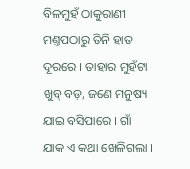ବିଳମୁହଁ ଠାକୁରାଣୀ ମଣ୍ତପଠାରୁ ତିନି ହାତ ଦୂରରେ । ତାହାର ମୁହଁଟା ଖୁବ୍ ବଡ଼, ଜଣେ ମନୁଷ୍ୟ ଯାଇ ବସିପାରେ । ଗାଁ ଯାକ ଏ କଥା ଖେଳିଗଲା ।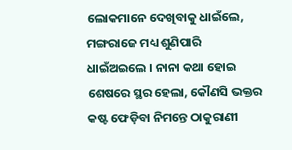ଲୋକମାନେ ଦେଖିବାକୁ ଧାଇଁଲେ, ମଙ୍ଗରାଜେ ମଧ୍ୟ ଶୁଣିପାରି ଧାଇଁଅଇଲେ । ନାନା କଥା ହୋଇ ଶେଷରେ ସ୍ଥର ହେଲା, କୌଣସି ଭକ୍ତର କଷ୍ଟ ଫେଡ଼ିବା ନିମନ୍ତେ ଠାକୁରାଣୀ